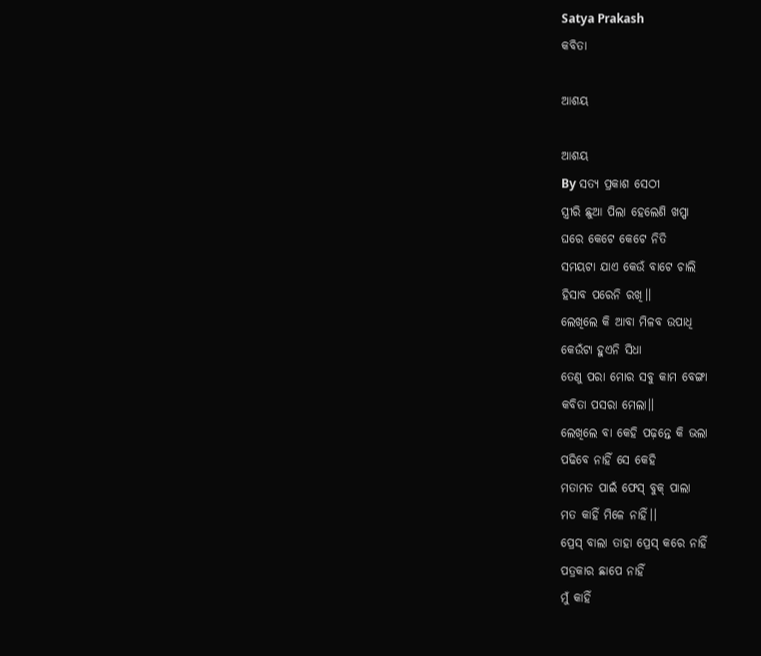Satya Prakash
କବିତା

ଆଶୟ

ଆଶୟ
By ସତ୍ୟ ପ୍ରକାଶ ସେଠୀ
ସ୍ତ୍ରୀରି ଛୁଆ ପିଲା ହେଲେଣି ଖପ୍ପା
ଘରେ କେଟେ କେଟେ ନିତି
ସମୟଟା ଯାଏ କେଉଁ ବାଟେ ଚାଲି
ହିସାବ ପରେନି ରଖି।।
ଲେଖିଲେ କି ଆବା ମିଳବ ଉପାଧି
କେଉଁଟା ହୁଏନି ସିଧା
ତେଣୁ ପରା ମୋର ସବୁ କାମ ବେଙ୍ଗା
କବିତା ପସରା ମେଲା।।
ଲେଖିଲେ ବା କେହି ପଢ଼ନ୍ତେ କି ଭଲା
ପଢିବେ ନାହିଁ ସେ କେହି
ମତାମତ ପାଇଁ ଫେସ୍ ବୁକ୍ ପାଲା
ମତ କାହିଁ ମିଳେ ନାହିଁ।।
ପ୍ରେସ୍ ବାଲା ତାହା ପ୍ରେସ୍ କରେ ନାହିଁ
ପତ୍ରକାର ଛାପେ ନାହିଁ
ମୁଁ କାହିଁ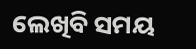ଲେଖିବି ସମୟ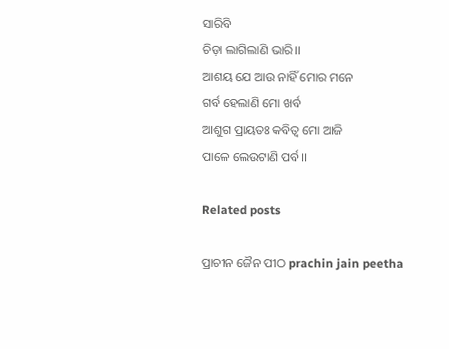ସାରିବି
ଚିଡ଼ା ଲାଗିଲାଣି ଭାରି।।
ଆଶୟ ଯେ ଆଉ ନାହିଁ ମୋର ମନେ
ଗର୍ବ ହେଲାଣି ମୋ ଖର୍ବ
ଆଶୁଗ ପ୍ରାୟତଃ କବିତ୍ଵ ମୋ ଆଜି
ପାଳେ ଲେଉଟାଣି ପର୍ବ।।

Related posts

ପ୍ରାଚୀନ ଜୈନ ପୀଠ prachin jain peetha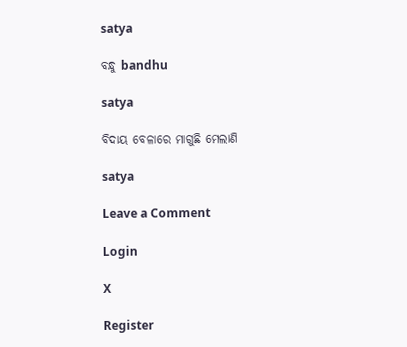satya

ବନ୍ଧୁ bandhu

satya

ବିଦାୟ ବେଳାରେ ମାଗୁଛି ମେଲାଣି

satya

Leave a Comment

Login

X

Register